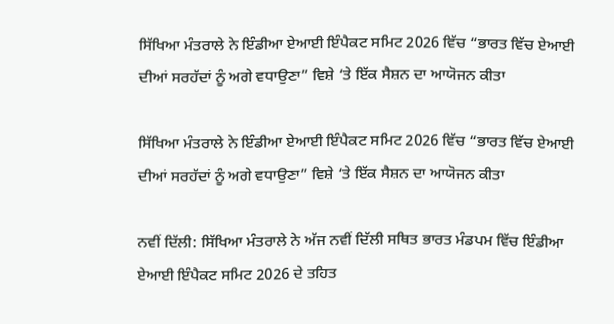ਸਿੱਖਿਆ ਮੰਤਰਾਲੇ ਨੇ ਇੰਡੀਆ ਏਆਈ ਇੰਪੈਕਟ ਸਮਿਟ 2026 ਵਿੱਚ “ਭਾਰਤ ਵਿੱਚ ਏਆਈ ਦੀਆਂ ਸਰਹੱਦਾਂ ਨੂੰ ਅਗੇ ਵਧਾਉਣਾ” ਵਿਸ਼ੇ ‘ਤੇ ਇੱਕ ਸੈਸ਼ਨ ਦਾ ਆਯੋਜਨ ਕੀਤਾ

ਸਿੱਖਿਆ ਮੰਤਰਾਲੇ ਨੇ ਇੰਡੀਆ ਏਆਈ ਇੰਪੈਕਟ ਸਮਿਟ 2026 ਵਿੱਚ “ਭਾਰਤ ਵਿੱਚ ਏਆਈ ਦੀਆਂ ਸਰਹੱਦਾਂ ਨੂੰ ਅਗੇ ਵਧਾਉਣਾ” ਵਿਸ਼ੇ ‘ਤੇ ਇੱਕ ਸੈਸ਼ਨ ਦਾ ਆਯੋਜਨ ਕੀਤਾ

ਨਵੀਂ ਦਿੱਲੀ: ਸਿੱਖਿਆ ਮੰਤਰਾਲੇ ਨੇ ਅੱਜ ਨਵੀਂ ਦਿੱਲੀ ਸਥਿਤ ਭਾਰਤ ਮੰਡਪਮ ਵਿੱਚ ਇੰਡੀਆ ਏਆਈ ਇੰਪੈਕਟ ਸਮਿਟ 2026 ਦੇ ਤਹਿਤ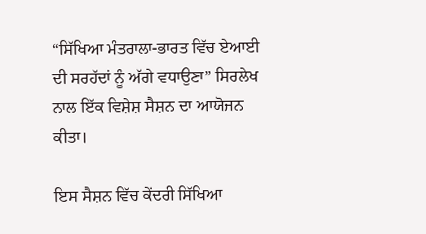“ਸਿੱਖਿਆ ਮੰਤਰਾਲਾ-ਭਾਰਤ ਵਿੱਚ ਏਆਈ ਦੀ ਸਰਹੱਦਾਂ ਨੂੰ ਅੱਗੇ ਵਧਾਉਣਾ” ਸਿਰਲੇਖ ਨਾਲ ਇੱਕ ਵਿਸ਼ੇਸ਼ ਸੈਸ਼ਨ ਦਾ ਆਯੋਜਨ ਕੀਤਾ।

ਇਸ ਸੈਸ਼ਨ ਵਿੱਚ ਕੇਂਦਰੀ ਸਿੱਖਿਆ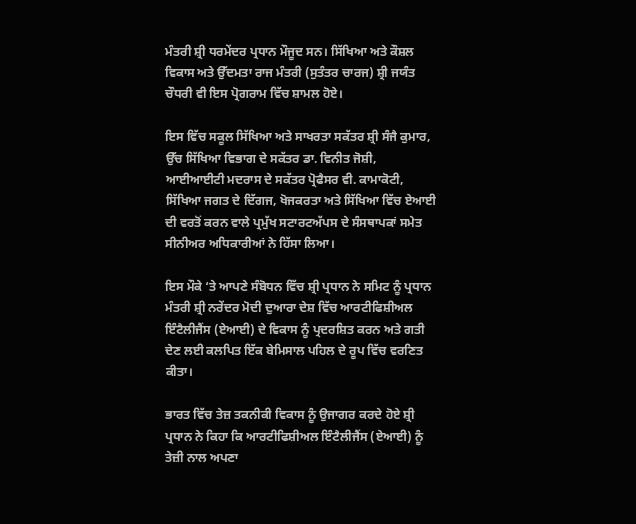ਮੰਤਰੀ ਸ਼੍ਰੀ ਧਰਮੇਂਦਰ ਪ੍ਰਧਾਨ ਮੌਜੂਦ ਸਨ। ਸਿੱਖਿਆ ਅਤੇ ਕੌਸ਼ਲ ਵਿਕਾਸ ਅਤੇ ਉੱਦਮਤਾ ਰਾਜ ਮੰਤਰੀ (ਸੁਤੰਤਰ ਚਾਰਜ) ਸ਼੍ਰੀ ਜਯੰਤ ਚੌਧਰੀ ਵੀ ਇਸ ਪ੍ਰੋਗਰਾਮ ਵਿੱਚ ਸ਼ਾਮਲ ਹੋਏ।

ਇਸ ਵਿੱਚ ਸਕੂਲ ਸਿੱਖਿਆ ਅਤੇ ਸਾਖਰਤਾ ਸਕੱਤਰ ਸ਼੍ਰੀ ਸੰਜੈ ਕੁਮਾਰ, ਉੱਚ ਸਿੱਖਿਆ ਵਿਭਾਗ ਦੇ ਸਕੱਤਰ ਡਾ. ਵਿਨੀਤ ਜੋਸ਼ੀ, ਆਈਆਈਟੀ ਮਦਰਾਸ ਦੇ ਸਕੱਤਰ ਪ੍ਰੋਫੈਸਰ ਵੀ. ਕਾਮਾਕੋਟੀ, ਸਿੱਖਿਆ ਜਗਤ ਦੇ ਦਿੱਗਜ, ਖੋਜਕਰਤਾ ਅਤੇ ਸਿੱਖਿਆ ਵਿੱਚ ਏਆਈ ਦੀ ਵਰਤੋਂ ਕਰਨ ਵਾਲੇ ਪ੍ਰਮੁੱਖ ਸਟਾਰਟਅੱਪਸ ਦੇ ਸੰਸਥਾਪਕਾਂ ਸਮੇਤ ਸੀਨੀਅਰ ਅਧਿਕਾਰੀਆਂ ਨੇ ਹਿੱਸਾ ਲਿਆ।

ਇਸ ਮੌਕੇ ‘ਤੇ ਆਪਣੇ ਸੰਬੋਧਨ ਵਿੱਚ ਸ਼੍ਰੀ ਪ੍ਰਧਾਨ ਨੇ ਸਮਿਟ ਨੂੰ ਪ੍ਰਧਾਨ ਮੰਤਰੀ ਸ਼੍ਰੀ ਨਰੇਂਦਰ ਮੋਦੀ ਦੁਆਰਾ ਦੇਸ਼ ਵਿੱਚ ਆਰਟੀਫਿਸ਼ੀਅਲ ਇੰਟੈਲੀਜੈਂਸ (ਏਆਈ) ਦੇ ਵਿਕਾਸ ਨੂੰ ਪ੍ਰਦਰਸ਼ਿਤ ਕਰਨ ਅਤੇ ਗਤੀ ਦੇਣ ਲਈ ਕਲਪਿਤ ਇੱਕ ਬੇਮਿਸਾਲ ਪਹਿਲ ਦੇ ਰੂਪ ਵਿੱਚ ਵਰਣਿਤ ਕੀਤਾ।

ਭਾਰਤ ਵਿੱਚ ਤੇਜ਼ ਤਕਨੀਕੀ ਵਿਕਾਸ ਨੂੰ ਉਜਾਗਰ ਕਰਦੇ ਹੋਏ ਸ਼੍ਰੀ ਪ੍ਰਧਾਨ ਨੇ ਕਿਹਾ ਕਿ ਆਰਟੀਫਿਸ਼ੀਅਲ ਇੰਟੈਲੀਜੈਂਸ (ਏਆਈ) ਨੂੰ ਤੇਜ਼ੀ ਨਾਲ ਅਪਣਾ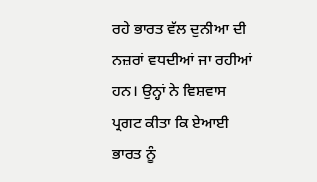ਰਹੇ ਭਾਰਤ ਵੱਲ ਦੁਨੀਆ ਦੀ ਨਜ਼ਰਾਂ ਵਧਦੀਆਂ ਜਾ ਰਹੀਆਂ ਹਨ। ਉਨ੍ਹਾਂ ਨੇ ਵਿਸ਼ਵਾਸ ਪ੍ਰਗਟ ਕੀਤਾ ਕਿ ਏਆਈ ਭਾਰਤ ਨੂੰ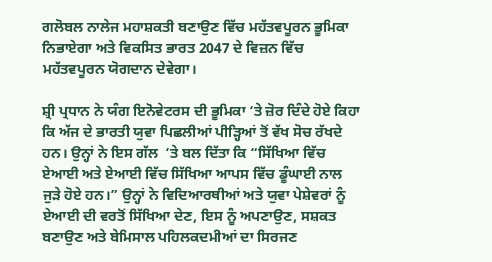ਗਲੋਬਲ ਨਾਲੇਜ ਮਹਾਸ਼ਕਤੀ ਬਣਾਉਣ ਵਿੱਚ ਮਹੱਤਵਪੂਰਨ ਭੂਮਿਕਾ ਨਿਭਾਏਗਾ ਅਤੇ ਵਿਕਸਿਤ ਭਾਰਤ 2047 ਦੇ ਵਿਜ਼ਨ ਵਿੱਚ ਮਹੱਤਵਪੂਰਨ ਯੋਗਦਾਨ ਦੇਵੇਗਾ।

ਸ਼੍ਰੀ ਪ੍ਰਧਾਨ ਨੇ ਯੰਗ ਇਨੋਵੇਟਰਸ ਦੀ ਭੂਮਿਕਾ ‘ਤੇ ਜ਼ੋਰ ਦਿੰਦੇ ਹੋਏ ਕਿਹਾ ਕਿ ਅੱਜ ਦੇ ਭਾਰਤੀ ਯੁਵਾ ਪਿਛਲੀਆਂ ਪੀੜ੍ਹਿਆਂ ਤੋਂ ਵੱਖ ਸੋਚ ਰੱਖਦੇ ਹਨ। ਉਨ੍ਹਾਂ ਨੇ ਇਸ ਗੱਲ  ‘ਤੇ ਬਲ ਦਿੱਤਾ ਕਿ “ਸਿੱਖਿਆ ਵਿੱਚ ਏਆਈ ਅਤੇ ਏਆਈ ਵਿੱਚ ਸਿੱਖਿਆ ਆਪਸ ਵਿੱਚ ਡੂੰਘਾਈ ਨਾਲ ਜੁੜੇ ਹੋਏ ਹਨ।” ਉਨ੍ਹਾਂ ਨੇ ਵਿਦਿਆਰਥੀਆਂ ਅਤੇ ਯੁਵਾ ਪੇਸ਼ੇਵਰਾਂ ਨੂੰ ਏਆਈ ਦੀ ਵਰਤੋਂ ਸਿੱਖਿਆ ਦੇਣ, ਇਸ ਨੂੰ ਅਪਣਾਉਣ, ਸਸ਼ਕਤ ਬਣਾਉਣ ਅਤੇ ਬੇਮਿਸਾਲ ਪਹਿਲਕਦਮੀਆਂ ਦਾ ਸਿਰਜਣ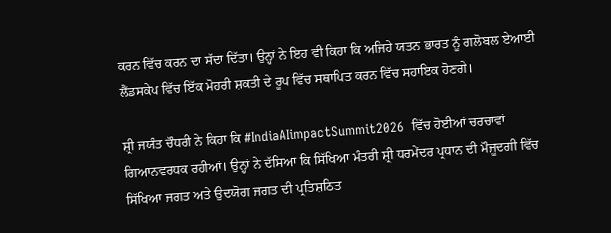ਕਰਨ ਵਿੱਚ ਕਰਨ ਦਾ ਸੱਦਾ ਦਿੱਤਾ। ਉਨ੍ਹਾਂ ਨੇ ਇਹ ਵੀ ਕਿਹਾ ਕਿ ਅਜਿਹੇ ਯਤਨ ਭਾਰਤ ਨੂੰ ਗਲੋਬਲ ਏਆਈ ਲੈਂਡਸਕੇਪ ਵਿੱਚ ਇੱਕ ਮੋਹਰੀ ਸ਼ਕਤੀ ਦੇ ਰੂਪ ਵਿੱਚ ਸਥਾਪਿਤ ਕਰਨ ਵਿੱਚ ਸਹਾਇਕ ਹੋਣਗੇ।

ਸ਼੍ਰੀ ਜਯੰਤ ਚੌਧਰੀ ਨੇ ਕਿਹਾ ਕਿ #IndiaAIimpactSummit2026  ਵਿੱਚ ਹੋਈਆਂ ਚਰਚਾਵਾਂ ਗਿਆਨਵਰਧਕ ਰਹੀਆਂ। ਉਨ੍ਹਾਂ ਨੇ ਦੱਸਿਆ ਕਿ ਸਿੱਖਿਆ ਮੰਤਰੀ ਸ਼੍ਰੀ ਧਰਮੇਂਦਰ ਪ੍ਰਧਾਨ ਦੀ ਮੌਜੂਦਗੀ ਵਿੱਚ ਸਿੱਖਿਆ ਜਗਤ ਅਤੇ ਉਦਯੋਗ ਜਗਤ ਦੀ ਪ੍ਰਤਿਸ਼ਠਿਤ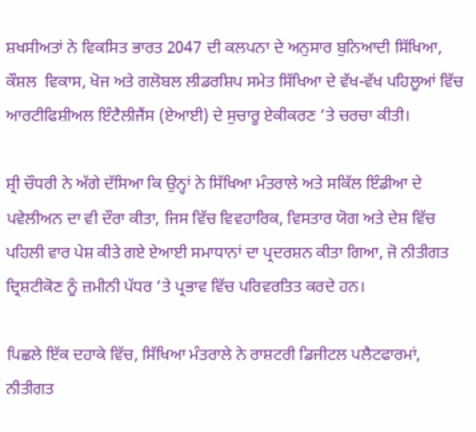ਸ਼ਖਸੀਅਤਾਂ ਨੇ ਵਿਕਸਿਤ ਭਾਰਤ 2047 ਦੀ ਕਲਪਨਾ ਦੇ ਅਨੁਸਾਰ ਬੁਨਿਆਦੀ ਸਿੱਖਿਆ, ਕੌਸ਼ਲ  ਵਿਕਾਸ, ਖੋਜ ਅਤੇ ਗਲੋਬਲ ਲੀਡਰਸ਼ਿਪ ਸਮੇਤ ਸਿੱਖਿਆ ਦੇ ਵੱਖ-ਵੱਖ ਪਹਿਲੂਆਂ ਵਿੱਚ ਆਰਟੀਫਿਸ਼ੀਅਲ ਇੰਟੈਲੀਜੈਂਸ (ਏਆਈ) ਦੇ ਸੁਚਾਰੂ ਏਕੀਕਰਣ ‘ਤੇ ਚਰਚਾ ਕੀਤੀ।

ਸ਼੍ਰੀ ਚੌਧਰੀ ਨੇ ਅੱਗੇ ਦੱਸਿਆ ਕਿ ਉਨ੍ਹਾਂ ਨੇ ਸਿੱਖਿਆ ਮੰਤਰਾਲੇ ਅਤੇ ਸਕਿੱਲ ਇੰਡੀਆ ਦੇ ਪਵੇਲੀਅਨ ਦਾ ਵੀ ਦੌਰਾ ਕੀਤਾ, ਜਿਸ ਵਿੱਚ ਵਿਵਹਾਰਿਕ, ਵਿਸਤਾਰ ਯੋਗ ਅਤੇ ਦੇਸ਼ ਵਿੱਚ ਪਹਿਲੀ ਵਾਰ ਪੇਸ਼ ਕੀਤੇ ਗਏ ਏਆਈ ਸਮਾਧਾਨਾਂ ਦਾ ਪ੍ਰਦਰਸ਼ਨ ਕੀਤਾ ਗਿਆ, ਜੋ ਨੀਤੀਗਤ ਦ੍ਰਿਸ਼ਟੀਕੋਣ ਨੂੰ ਜ਼ਮੀਨੀ ਪੱਧਰ ‘ਤੇ ਪ੍ਰਭਾਵ ਵਿੱਚ ਪਰਿਵਰਤਿਤ ਕਰਦੇ ਹਨ।

ਪਿਛਲੇ ਇੱਕ ਦਹਾਕੇ ਵਿੱਚ, ਸਿੱਖਿਆ ਮੰਤਰਾਲੇ ਨੇ ਰਾਸ਼ਟਰੀ ਡਿਜੀਟਲ ਪਲੈਟਫਾਰਮਾਂ, ਨੀਤੀਗਤ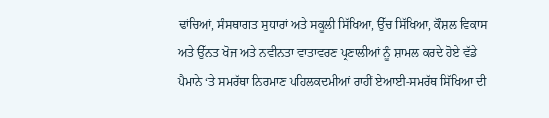ਢਾਂਚਿਆਂ, ਸੰਸਥਾਗਤ ਸੁਧਾਰਾਂ ਅਤੇ ਸਕੂਲੀ ਸਿੱਖਿਆ, ਉੱਚ ਸਿੱਖਿਆ, ਕੌਸ਼ਲ ਵਿਕਾਸ ਅਤੇ ਉੱਨਤ ਖੋਜ ਅਤੇ ਨਵੀਨਤਾ ਵਾਤਾਵਰਣ ਪ੍ਰਣਾਲੀਆਂ ਨੂੰ ਸ਼ਾਮਲ ਕਰਦੇ ਹੋਏ ਵੱਡੇ ਪੈਮਾਨੇ ‘ਤੇ ਸਮਰੱਥਾ ਨਿਰਮਾਣ ਪਹਿਲਕਦਮੀਆਂ ਰਾਹੀਂ ਏਆਈ-ਸਮਰੱਥ ਸਿੱਖਿਆ ਦੀ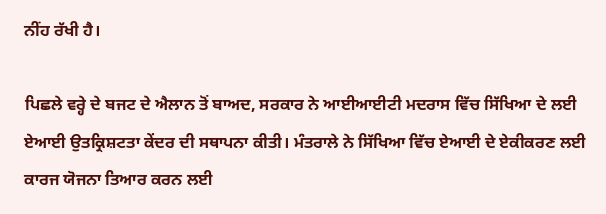ਨੀਂਹ ਰੱਖੀ ਹੈ।

ਪਿਛਲੇ ਵਰ੍ਹੇ ਦੇ ਬਜਟ ਦੇ ਐਲਾਨ ਤੋਂ ਬਾਅਦ, ਸਰਕਾਰ ਨੇ ਆਈਆਈਟੀ ਮਦਰਾਸ ਵਿੱਚ ਸਿੱਖਿਆ ਦੇ ਲਈ ਏਆਈ ਉਤਕ੍ਰਿਸ਼ਟਤਾ ਕੇਂਦਰ ਦੀ ਸਥਾਪਨਾ ਕੀਤੀ। ਮੰਤਰਾਲੇ ਨੇ ਸਿੱਖਿਆ ਵਿੱਚ ਏਆਈ ਦੇ ਏਕੀਕਰਣ ਲਈ ਕਾਰਜ ਯੋਜਨਾ ਤਿਆਰ ਕਰਨ ਲਈ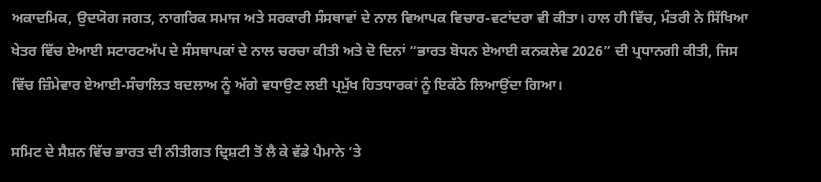ਅਕਾਦਮਿਕ, ਉਦਯੋਗ ਜਗਤ, ਨਾਗਰਿਕ ਸਮਾਜ ਅਤੇ ਸਰਕਾਰੀ ਸੰਸਥਾਵਾਂ ਦੇ ਨਾਲ ਵਿਆਪਕ ਵਿਚਾਰ-ਵਟਾਂਦਰਾ ਵੀ ਕੀਤਾ। ਹਾਲ ਹੀ ਵਿੱਚ, ਮੰਤਰੀ ਨੇ ਸਿੱਖਿਆ ਖੇਤਰ ਵਿੱਚ ਏਆਈ ਸਟਾਰਟਅੱਪ ਦੇ ਸੰਸਥਾਪਕਾਂ ਦੇ ਨਾਲ ਚਰਚਾ ਕੀਤੀ ਅਤੇ ਦੋ ਦਿਨਾਂ “ਭਾਰਤ ਬੋਧਨ ਏਆਈ ਕਨਕਲੇਵ 2026” ਦੀ ਪ੍ਰਧਾਨਗੀ ਕੀਤੀ, ਜਿਸ ਵਿੱਚ ਜ਼ਿੰਮੇਵਾਰ ਏਆਈ-ਸੰਚਾਲਿਤ ਬਦਲਾਅ ਨੂੰ ਅੱਗੇ ਵਧਾਉਣ ਲਈ ਪ੍ਰਮੁੱਖ ਹਿਤਧਾਰਕਾਂ ਨੂੰ ਇਕੱਠੇ ਲਿਆਉਂਦਾ ਗਿਆ।

ਸਮਿਟ ਦੇ ਸੈਸ਼ਨ ਵਿੱਚ ਭਾਰਤ ਦੀ ਨੀਤੀਗਤ ਦ੍ਰਿਸ਼ਟੀ ਤੋਂ ਲੈ ਕੇ ਵੱਡੇ ਪੈਮਾਨੇ ‘ਤੇ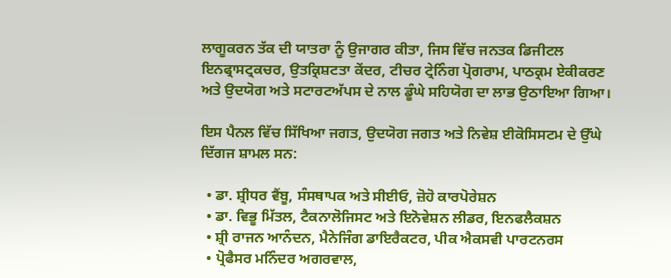ਲਾਗੂਕਰਨ ਤੱਕ ਦੀ ਯਾਤਰਾ ਨੂੰ ਉਜਾਗਰ ਕੀਤਾ, ਜਿਸ ਵਿੱਚ ਜਨਤਕ ਡਿਜੀਟਲ ਇਨਫ੍ਰਾਸਟ੍ਰਕਚਰ, ਉਤਕ੍ਰਿਸ਼ਟਤਾ ਕੇਂਦਰ, ਟੀਚਰ ਟ੍ਰੇਨਿੰਗ ਪ੍ਰੋਗਰਾਮ, ਪਾਠਕ੍ਰਮ ਏਕੀਕਰਣ ਅਤੇ ਉਦਯੋਗ ਅਤੇ ਸਟਾਰਟਅੱਪਸ ਦੇ ਨਾਲ ਡੂੰਘੇ ਸਹਿਯੋਗ ਦਾ ਲਾਭ ਉਠਾਇਆ ਗਿਆ।

ਇਸ ਪੈਨਲ ਵਿੱਚ ਸਿੱਖਿਆ ਜਗਤ, ਉਦਯੋਗ ਜਗਤ ਅਤੇ ਨਿਵੇਸ਼ ਈਕੋਸਿਸਟਮ ਦੇ ਉੱਘੇ ਦਿੱਗਜ ਸ਼ਾਮਲ ਸਨ:

  • ਡਾ. ਸ਼੍ਰੀਧਰ ਵੈਂਬੂ, ਸੰਸਥਾਪਕ ਅਤੇ ਸੀਈਓ, ਜ਼ੋਹੋ ਕਾਰਪੋਰੇਸ਼ਨ
  • ਡਾ. ਵਿਭੂ ਮਿੱਤਲ, ਟੈਕਨਾਲੋਜਿਸਟ ਅਤੇ ਇਨੋਵੇਸ਼ਨ ਲੀਡਰ, ਇਨਫਲੈਕਸ਼ਨ
  • ਸ਼੍ਰੀ ਰਾਜਨ ਆਨੰਦਨ, ਮੈਨੇਜਿੰਗ ਡਾਇਰੈਕਟਰ, ਪੀਕ ਐਕਸਵੀ ਪਾਰਟਨਰਸ
  • ਪ੍ਰੋਫੈਸਰ ਮਨਿੰਦਰ ਅਗਰਵਾਲ,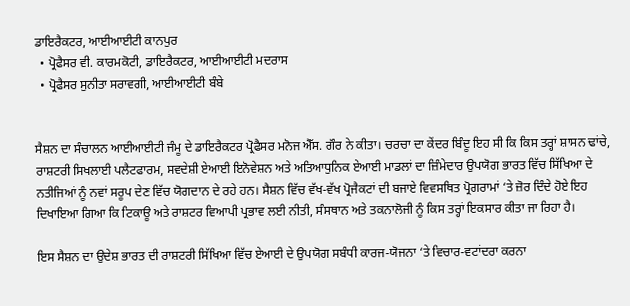ਡਾਇਰੈਕਟਰ, ਆਈਆਈਟੀ ਕਾਨਪੁਰ
  • ਪ੍ਰੋਫੈਸਰ ਵੀ. ਕਾਰਮਕੋਟੀ, ਡਾਇਰੈਕਟਰ, ਆਈਆਈਟੀ ਮਦਰਾਸ
  • ਪ੍ਰੋਫੈਸਰ ਸੁਨੀਤਾ ਸਰਾਵਗੀ, ਆਈਆਈਟੀ ਬੰਬੇ


ਸੈਸ਼ਨ ਦਾ ਸੰਚਾਲਨ ਆਈਆਈਟੀ ਜੰਮੂ ਦੇ ਡਾਇਰੈਕਟਰ ਪ੍ਰੋਫੈਸਰ ਮਨੋਜ ਐੱਸ. ਗੌਰ ਨੇ ਕੀਤਾ। ਚਰਚਾ ਦਾ ਕੇਂਦਰ ਬਿੰਦੂ ਇਹ ਸੀ ਕਿ ਕਿਸ ਤਰ੍ਹਾਂ ਸ਼ਾਸਨ ਢਾਂਚੇ, ਰਾਸ਼ਟਰੀ ਸਿਖਲਾਈ ਪਲੈਟਫਾਰਮ, ਸਵਦੇਸ਼ੀ ਏਆਈ ਇਨੋਵੇਸ਼ਨ ਅਤੇ ਅਤਿਆਧੁਨਿਕ ਏਆਈ ਮਾਡਲਾਂ ਦਾ ਜ਼ਿੰਮੇਦਾਰ ਉਪਯੋਗ ਭਾਰਤ ਵਿੱਚ ਸਿੱਖਿਆ ਦੇ ਨਤੀਜਿਆਂ ਨੂੰ ਨਵਾਂ ਸਰੂਪ ਦੇਣ ਵਿੱਚ ਯੋਗਦਾਨ ਦੇ ਰਹੇ ਹਨ। ਸੈਸ਼ਨ ਵਿੱਚ ਵੱਖ-ਵੱਖ ਪ੍ਰੋਜੈਕਟਾਂ ਦੀ ਬਜਾਏ ਵਿਵਸਥਿਤ ਪ੍ਰੋਗਰਾਮਾਂ ‘ਤੇ ਜ਼ੋਰ ਦਿੰਦੇ ਹੋਏ ਇਹ ਦਿਖਾਇਆ ਗਿਆ ਕਿ ਟਿਕਾਊ ਅਤੇ ਰਾਸ਼ਟਰ ਵਿਆਪੀ ਪ੍ਰਭਾਵ ਲਈ ਨੀਤੀ, ਸੰਸਥਾਨ ਅਤੇ ਤਕਨਾਲੋਜੀ ਨੂੰ ਕਿਸ ਤਰ੍ਹਾਂ ਇਕਸਾਰ ਕੀਤਾ ਜਾ ਰਿਹਾ ਹੈ।

ਇਸ ਸੈਸ਼ਨ ਦਾ ਉਦੇਸ਼ ਭਾਰਤ ਦੀ ਰਾਸ਼ਟਰੀ ਸਿੱਖਿਆ ਵਿੱਚ ਏਆਈ ਦੇ ਉਪਯੋਗ ਸਬੰਧੀ ਕਾਰਜ-ਯੋਜਨਾ ‘ਤੇ ਵਿਚਾਰ-ਵਟਾਂਦਰਾ ਕਰਨਾ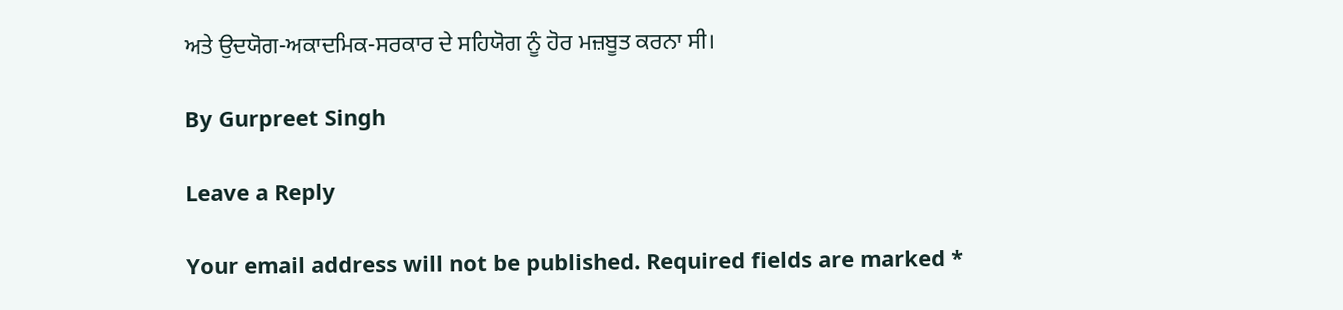ਅਤੇ ਉਦਯੋਗ-ਅਕਾਦਮਿਕ-ਸਰਕਾਰ ਦੇ ਸਹਿਯੋਗ ਨੂੰ ਹੋਰ ਮਜ਼ਬੂਤ ਕਰਨਾ ਸੀ।

By Gurpreet Singh

Leave a Reply

Your email address will not be published. Required fields are marked *